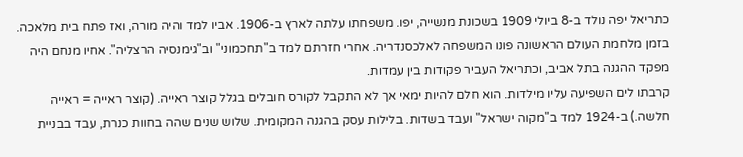כתריאל יפה נולד ב-8 ביולי 1909 בשכונת מנשייה, יפו. משפחתו עלתה לארץ ב-1906. אביו למד והיה מורה, ואז פתח בית מלאכה. בזמן מלחמת העולם הראשונה פונו המשפחה לאלכסנדריה. אחרי חזרתם למד ב"תחכמוני" וב"גימנסיה הרצליה". אחיו מנחם היה מפקד ההגנה בתל אביב, וכתריאל העביר פקודות בין עמדות.
קרבתו לים השפיעה עליו מילדות. הוא חלם להיות ימאי אך לא התקבל לקורס חובלים בגלל קוצר ראייה. (קוצר ראייה = ראייה חלשה.) ב-1924 למד ב"מקוה ישראל" ועבד בשדות. בלילות עסק בהגנה המקומית. שלוש שנים שהה בחוות כנרת, עבד בבניית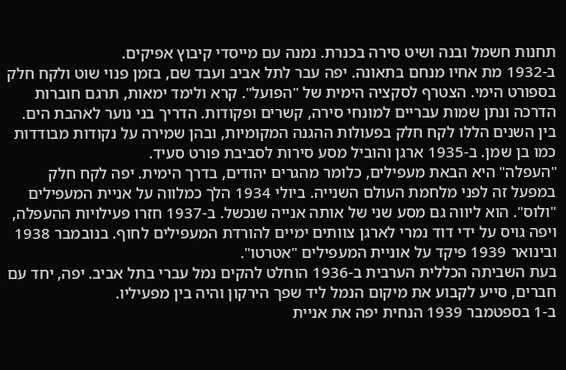תחנות חשמל ובנה ושיט סירה בכנרת. נמנה עם מייסדי קיבוץ אפיקים.
ב-1932 מת אחיו מנחם בתאונה. יפה עבר לתל אביב ועבד שם, בזמן פנוי שוט ולקח חלק בספורט הימי. הצטרף לסקציה הימית של "הפועל". קרא ולימד ימאות, תרגם חוברות הדרכה ונתן שמות עבריים למונחי סירה, קשרים ופקודות. הדריך בני נוער לאהבת הים.
בין השנים הללו לקח חלק בפעולות ההגנה המקומיות, ובהן שמירה על נקודות מבודדות כמו בן שמן. ב-1935 ארגן והוביל מסע סירות לסביבת פורט סעיד.
"העפלה" היא הבאת מעפילים, כלומר מהגרים יהודים, בדרך הימית. יפה לקח חלק במפעל זה לפני מלחמת העולם השנייה. ביולי 1934 הלך כמלווה על אניית המעפילים "ולוס". הוא ליווה גם מסע שני של אותה אנייה שנכשל. ב-1937 חזרו פעילויות ההעפלה, ויפה גויס על ידי דוד נמרי לארגן צוותים ימיים להורדת המעפילים לחוף. בנובמבר 1938 ובינואר 1939 פיקד על אוניית המעפילים "אטרטו".
בעת השביתה הכללית הערבית ב-1936 הוחלט להקים נמל עברי בתל אביב. יפה, יחד עם חברים, סייע לקבוע את מיקום הנמל ליד שפך הירקון והיה בין מפעיליו.
ב-1 בספטמבר 1939 הנחית יפה את אניית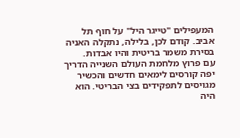המעפילים "טייגר היל" על חוף תל אביב. קודם לכן, בלילה, נתקלה האניה בסירת משמר בריטית והיו אבדות.
עם פרוץ מלחמת העולם השנייה הדריך יפה קורסים לימאים חדשים והכשיר מגויסים לתפקידים בצי הבריטי. הוא היה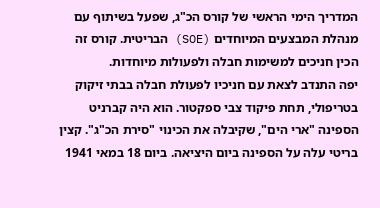המדריך הימי הראשי של קורס הכ"ג, שפעל בשיתוף עם מנהלת המבצעים המיוחדים (SOE) הבריטית. קורס זה הכין חניכים למשימות חבלה ולפעולות מיוחדות.
יפה התנדב לצאת עם חניכיו לפעולת חבלה בבתי זיקוק בטריפולי, תחת פיקוד צבי ספקטור. הוא היה קברניט הספינה "ארי הים", שקיבלה את הכינוי "סירת הכ"ג". קצין בריטי עלה על הספינה ביום היציאה. ביום 18 במאי 1941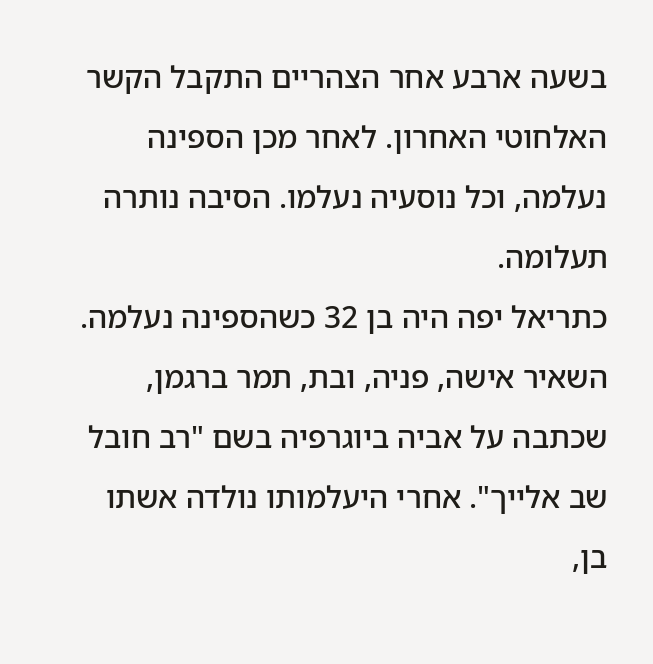בשעה ארבע אחר הצהריים התקבל הקשר האלחוטי האחרון. לאחר מכן הספינה נעלמה, וכל נוסעיה נעלמו. הסיבה נותרה תעלומה.
כתריאל יפה היה בן 32 כשהספינה נעלמה. השאיר אישה, פניה, ובת, תמר ברגמן, שכתבה על אביה ביוגרפיה בשם "רב חובל שב אלייך". אחרי היעלמותו נולדה אשתו בן,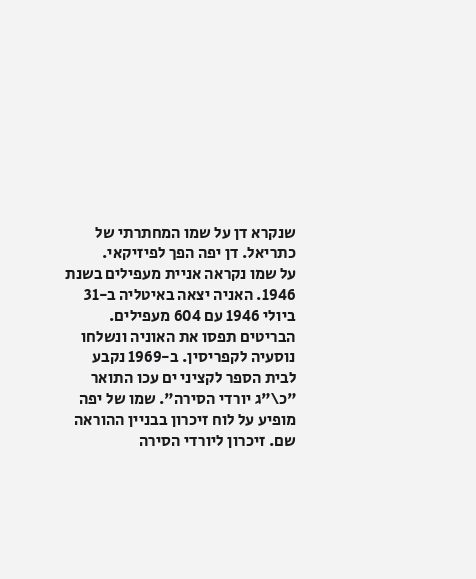שנקרא דן על שמו המחתרתי של כתריאל. דן יפה הפך לפיזיקאי.
על שמו נקראה אניית מעפילים בשנת 1946. האניה יצאה באיטליה ב-31 ביולי 1946 עם 604 מעפילים. הבריטים תפסו את האוניה ונשלחו נוסעיה לקפריסין. ב-1969 נקבע לבית הספר לקציני ים עכו התואר "כ\"ג יורדי הסירה". שמו של יפה מופיע על לוח זיכרון בבניין ההוראה שם. זיכרון ליורדי הסירה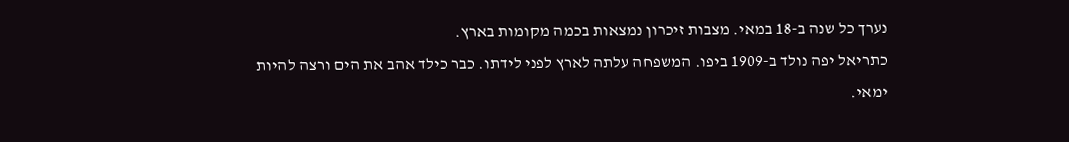נערך כל שנה ב-18 במאי. מצבות זיכרון נמצאות בכמה מקומות בארץ.
כתריאל יפה נולד ב-1909 ביפו. המשפחה עלתה לארץ לפני לידתו. כבר כילד אהב את הים ורצה להיות ימאי.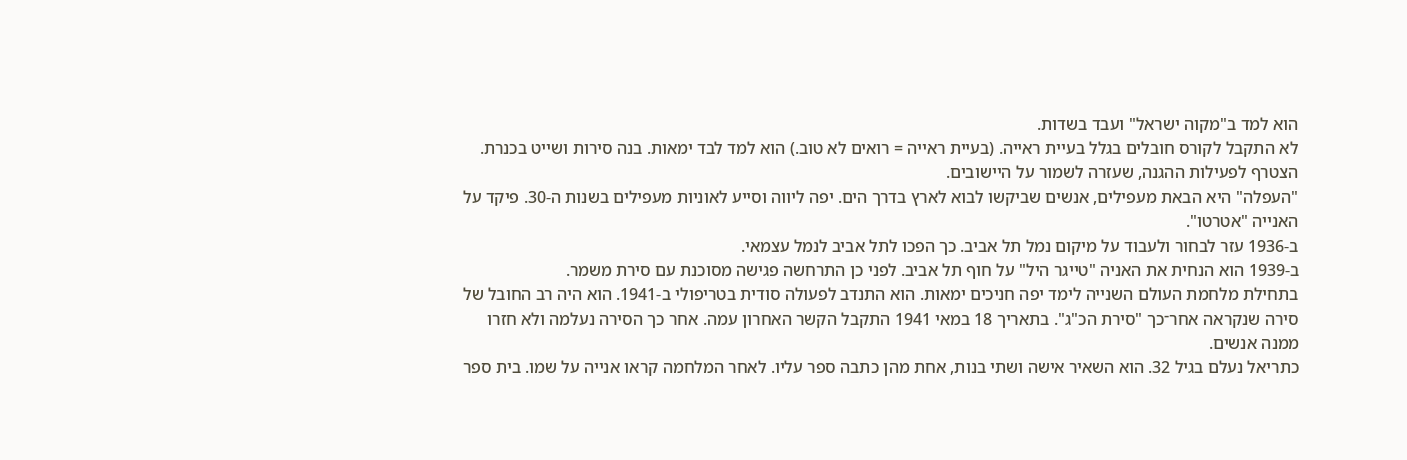הוא למד ב"מקוה ישראל" ועבד בשדות.
לא התקבל לקורס חובלים בגלל בעיית ראייה. (בעיית ראייה = רואים לא טוב.) הוא למד לבד ימאות. בנה סירות ושייט בכנרת. הצטרף לפעילות ההגנה, שעזרה לשמור על היישובים.
"העפלה" היא הבאת מעפילים, אנשים שביקשו לבוא לארץ בדרך הים. יפה ליווה וסייע לאוניות מעפילים בשנות ה-30. פיקד על האנייה "אטרטו".
ב-1936 עזר לבחור ולעבוד על מיקום נמל תל אביב. כך הפכו לתל אביב לנמל עצמאי.
ב-1939 הוא הנחית את האניה "טייגר היל" על חוף תל אביב. לפני כן התרחשה פגישה מסוכנת עם סירת משמר.
בתחילת מלחמת העולם השנייה לימד יפה חניכים ימאות. הוא התנדב לפעולה סודית בטריפולי ב-1941. הוא היה רב החובל של סירה שנקראה אחר־כך "סירת הכ"ג". בתאריך 18 במאי 1941 התקבל הקשר האחרון עמה. אחר כך הסירה נעלמה ולא חזרו ממנה אנשים.
כתריאל נעלם בגיל 32. הוא השאיר אישה ושתי בנות, אחת מהן כתבה ספר עליו. לאחר המלחמה קראו אנייה על שמו. בית ספר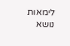לימאות נושא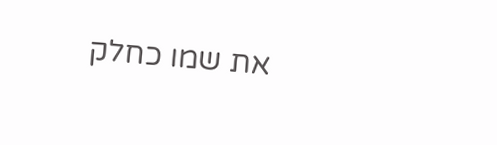את שמו כחלק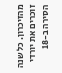מהזיכרון. כל שנה זוכרים את יורדי הסירה ב-18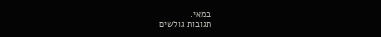במאי.
תגובות גולשים